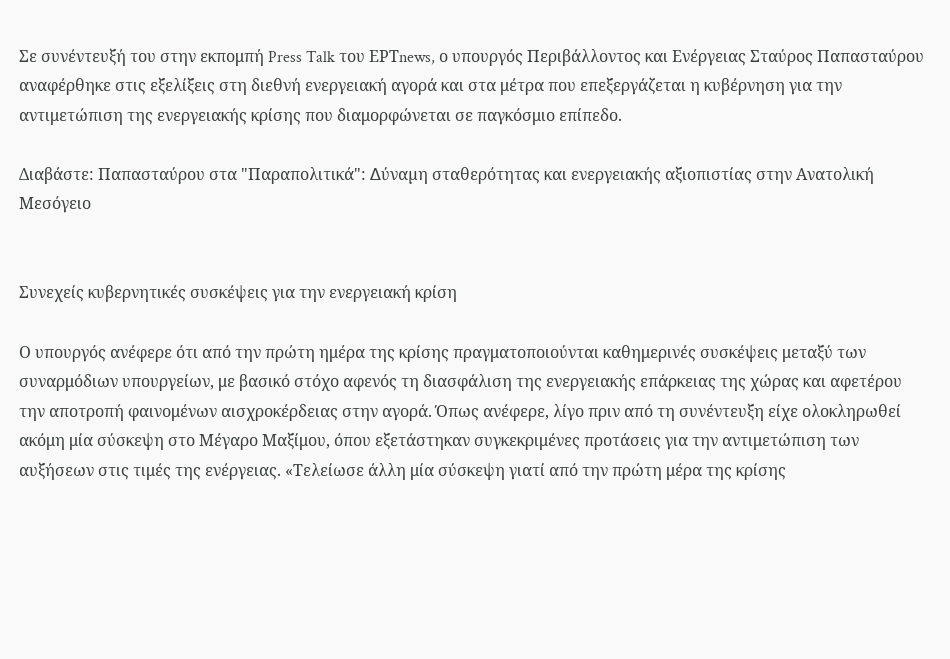Σε συνέντευξή του στην εκπομπή Press Talk του ΕΡΤnews, ο υπουργός Περιβάλλοντος και Ενέργειας Σταύρος Παπασταύρου αναφέρθηκε στις εξελίξεις στη διεθνή ενεργειακή αγορά και στα μέτρα που επεξεργάζεται η κυβέρνηση για την αντιμετώπιση της ενεργειακής κρίσης που διαμορφώνεται σε παγκόσμιο επίπεδο.

Διαβάστε: Παπασταύρου στα "Παραπολιτικά": ∆ύναµη σταθερότητας και ενεργειακής αξιοπιστίας στην Ανατολική Μεσόγειο


Συνεχείς κυβερνητικές συσκέψεις για την ενεργειακή κρίση

Ο υπουργός ανέφερε ότι από την πρώτη ημέρα της κρίσης πραγματοποιούνται καθημερινές συσκέψεις μεταξύ των συναρμόδιων υπουργείων, με βασικό στόχο αφενός τη διασφάλιση της ενεργειακής επάρκειας της χώρας και αφετέρου την αποτροπή φαινομένων αισχροκέρδειας στην αγορά. Όπως ανέφερε, λίγο πριν από τη συνέντευξη είχε ολοκληρωθεί ακόμη μία σύσκεψη στο Μέγαρο Μαξίμου, όπου εξετάστηκαν συγκεκριμένες προτάσεις για την αντιμετώπιση των αυξήσεων στις τιμές της ενέργειας. «Τελείωσε άλλη μία σύσκεψη γιατί από την πρώτη μέρα της κρίσης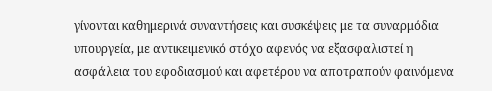γίνονται καθημερινά συναντήσεις και συσκέψεις με τα συναρμόδια υπουργεία, με αντικειμενικό στόχο αφενός να εξασφαλιστεί η ασφάλεια του εφοδιασμού και αφετέρου να αποτραπούν φαινόμενα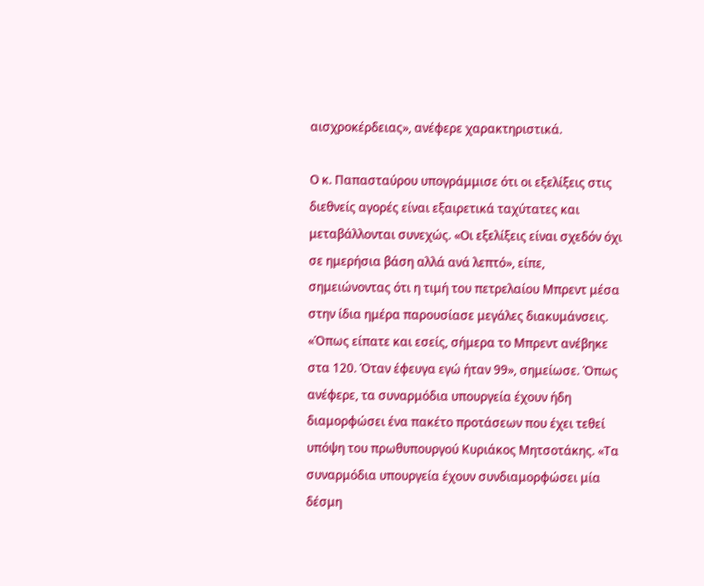αισχροκέρδειας», ανέφερε χαρακτηριστικά.

Ο κ. Παπασταύρου υπογράμμισε ότι οι εξελίξεις στις διεθνείς αγορές είναι εξαιρετικά ταχύτατες και μεταβάλλονται συνεχώς. «Οι εξελίξεις είναι σχεδόν όχι σε ημερήσια βάση αλλά ανά λεπτό», είπε, σημειώνοντας ότι η τιμή του πετρελαίου Μπρεντ μέσα στην ίδια ημέρα παρουσίασε μεγάλες διακυμάνσεις. «Όπως είπατε και εσείς, σήμερα το Μπρεντ ανέβηκε στα 120. Όταν έφευγα εγώ ήταν 99», σημείωσε. Όπως ανέφερε, τα συναρμόδια υπουργεία έχουν ήδη διαμορφώσει ένα πακέτο προτάσεων που έχει τεθεί υπόψη του πρωθυπουργού Κυριάκος Μητσοτάκης. «Τα συναρμόδια υπουργεία έχουν συνδιαμορφώσει μία δέσμη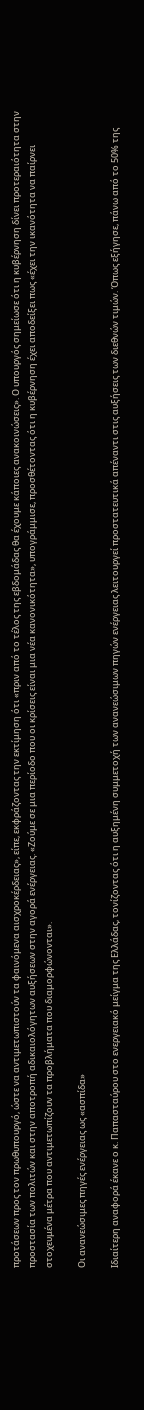προτάσεων προς τον πρωθυπουργό, ώστε να αντιμετωπιστούν τα φαινόμενα αισχροκέρδειας», είπε, εκφράζοντας την εκτίμηση ότι «πριν από το τέλος της εβδομάδας θα έχουμε κάποιες ανακοινώσεις». Ο υπουργός σημείωσε ότι η κυβέρνηση δίνει προτεραιότητα στην προστασία των πολιτών και στην αποτροπή αδικαιολόγητων αυξήσεων στην αγορά ενέργειας. «Ζούμε σε μια περίοδο που οι κρίσεις είναι μια νέα κανονικότητα», υπογράμμισε, προσθέτοντας ότι η κυβέρνηση έχει αποδείξει πως «έχει την ικανότητα να παίρνει στοχευμένα μέτρα που αντιμετωπίζουν τα προβλήματα που διαμορφώνονται».

Οι ανανεώσιμες πηγές ενέργειας ως «ασπίδα»

Ιδιαίτερη αναφορά έκανε ο κ. Παπασταύρου στο ενεργειακό μείγμα της Ελλάδας, τονίζοντας ότι η αυξημένη συμμετοχή των ανανεώσιμων πηγών ενέργειας λειτουργεί προστατευτικά απέναντι στις αυξήσεις των διεθνών τιμών. Όπως εξήγησε, πάνω από το 50% της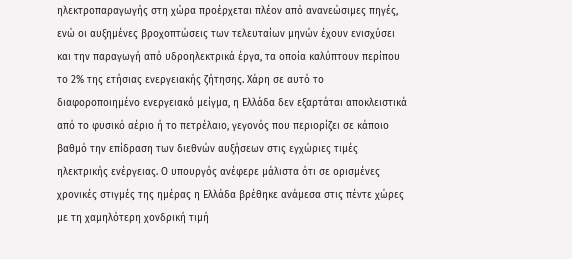ηλεκτροπαραγωγής στη χώρα προέρχεται πλέον από ανανεώσιμες πηγές, ενώ οι αυξημένες βροχοπτώσεις των τελευταίων μηνών έχουν ενισχύσει και την παραγωγή από υδροηλεκτρικά έργα, τα οποία καλύπτουν περίπου το 2% της ετήσιας ενεργειακής ζήτησης. Χάρη σε αυτό το διαφοροποιημένο ενεργειακό μείγμα, η Ελλάδα δεν εξαρτάται αποκλειστικά από το φυσικό αέριο ή το πετρέλαιο, γεγονός που περιορίζει σε κάποιο βαθμό την επίδραση των διεθνών αυξήσεων στις εγχώριες τιμές ηλεκτρικής ενέργειας. Ο υπουργός ανέφερε μάλιστα ότι σε ορισμένες χρονικές στιγμές της ημέρας η Ελλάδα βρέθηκε ανάμεσα στις πέντε χώρες με τη χαμηλότερη χονδρική τιμή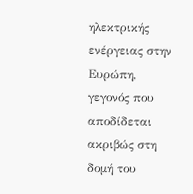ηλεκτρικής ενέργειας στην Ευρώπη, γεγονός που αποδίδεται ακριβώς στη δομή του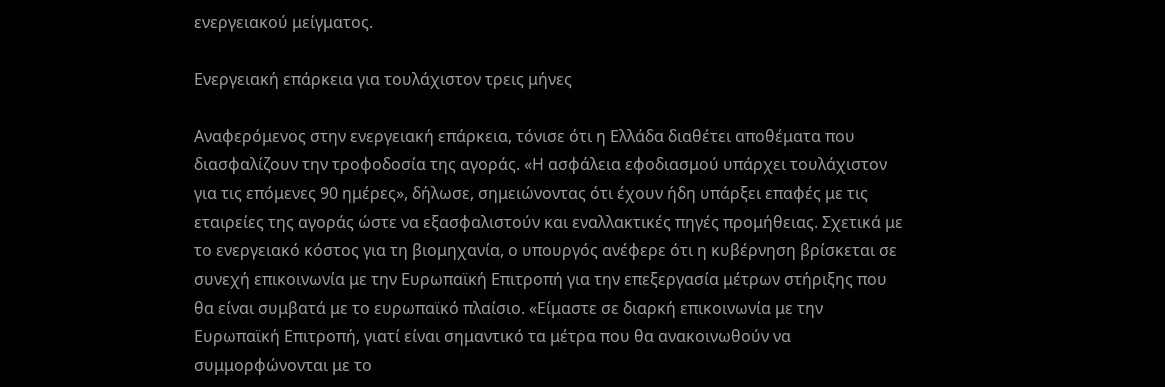ενεργειακού μείγματος.

Ενεργειακή επάρκεια για τουλάχιστον τρεις μήνες

Αναφερόμενος στην ενεργειακή επάρκεια, τόνισε ότι η Ελλάδα διαθέτει αποθέματα που διασφαλίζουν την τροφοδοσία της αγοράς. «Η ασφάλεια εφοδιασμού υπάρχει τουλάχιστον για τις επόμενες 90 ημέρες», δήλωσε, σημειώνοντας ότι έχουν ήδη υπάρξει επαφές με τις εταιρείες της αγοράς ώστε να εξασφαλιστούν και εναλλακτικές πηγές προμήθειας. Σχετικά με το ενεργειακό κόστος για τη βιομηχανία, ο υπουργός ανέφερε ότι η κυβέρνηση βρίσκεται σε συνεχή επικοινωνία με την Ευρωπαϊκή Επιτροπή για την επεξεργασία μέτρων στήριξης που θα είναι συμβατά με το ευρωπαϊκό πλαίσιο. «Είμαστε σε διαρκή επικοινωνία με την Ευρωπαϊκή Επιτροπή, γιατί είναι σημαντικό τα μέτρα που θα ανακοινωθούν να συμμορφώνονται με το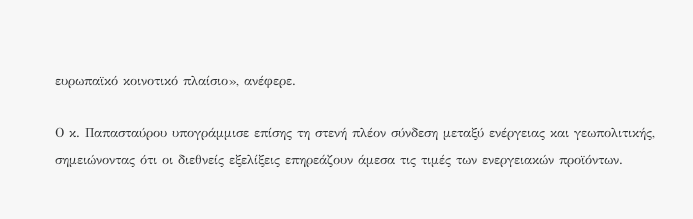ευρωπαϊκό κοινοτικό πλαίσιο», ανέφερε.

Ο κ. Παπασταύρου υπογράμμισε επίσης τη στενή πλέον σύνδεση μεταξύ ενέργειας και γεωπολιτικής, σημειώνοντας ότι οι διεθνείς εξελίξεις επηρεάζουν άμεσα τις τιμές των ενεργειακών προϊόντων.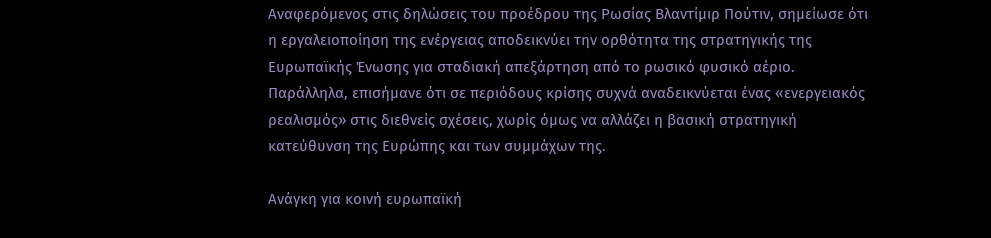Αναφερόμενος στις δηλώσεις του προέδρου της Ρωσίας Βλαντίμιρ Πούτιν, σημείωσε ότι η εργαλειοποίηση της ενέργειας αποδεικνύει την ορθότητα της στρατηγικής της Ευρωπαϊκής Ένωσης για σταδιακή απεξάρτηση από το ρωσικό φυσικό αέριο. Παράλληλα, επισήμανε ότι σε περιόδους κρίσης συχνά αναδεικνύεται ένας «ενεργειακός ρεαλισμός» στις διεθνείς σχέσεις, χωρίς όμως να αλλάζει η βασική στρατηγική κατεύθυνση της Ευρώπης και των συμμάχων της.

Ανάγκη για κοινή ευρωπαϊκή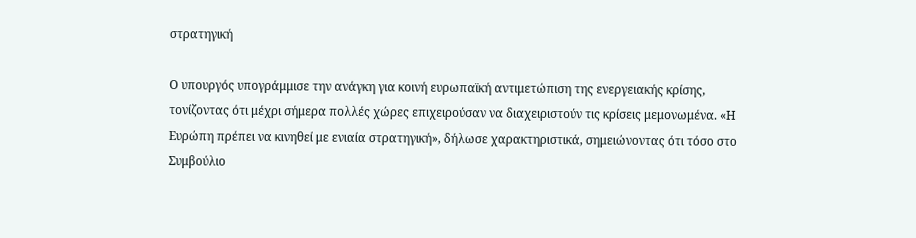στρατηγική

Ο υπουργός υπογράμμισε την ανάγκη για κοινή ευρωπαϊκή αντιμετώπιση της ενεργειακής κρίσης, τονίζοντας ότι μέχρι σήμερα πολλές χώρες επιχειρούσαν να διαχειριστούν τις κρίσεις μεμονωμένα. «Η Ευρώπη πρέπει να κινηθεί με ενιαία στρατηγική», δήλωσε χαρακτηριστικά, σημειώνοντας ότι τόσο στο Συμβούλιο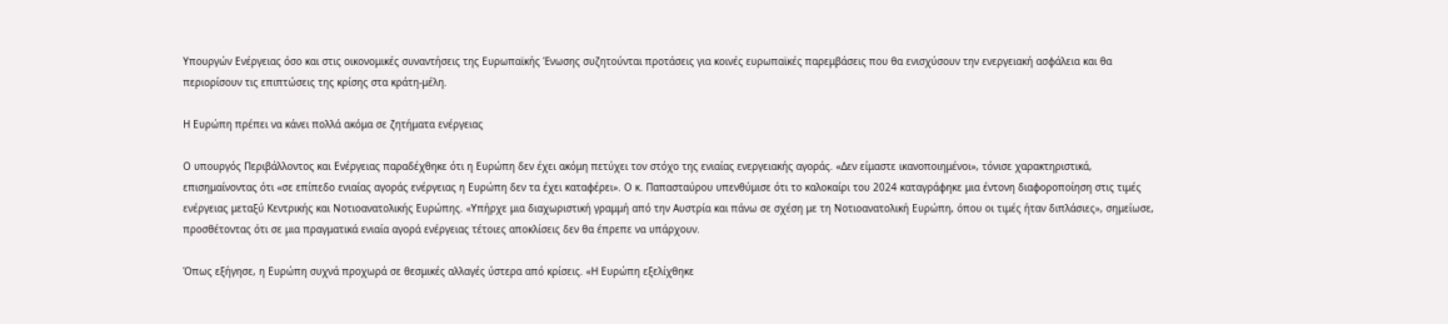Υπουργών Ενέργειας όσο και στις οικονομικές συναντήσεις της Ευρωπαϊκής Ένωσης συζητούνται προτάσεις για κοινές ευρωπαϊκές παρεμβάσεις που θα ενισχύσουν την ενεργειακή ασφάλεια και θα περιορίσουν τις επιπτώσεις της κρίσης στα κράτη-μέλη.

Η Ευρώπη πρέπει να κάνει πολλά ακόμα σε ζητήματα ενέργειας

Ο υπουργός Περιβάλλοντος και Ενέργειας παραδέχθηκε ότι η Ευρώπη δεν έχει ακόμη πετύχει τον στόχο της ενιαίας ενεργειακής αγοράς. «Δεν είμαστε ικανοποιημένοι», τόνισε χαρακτηριστικά, επισημαίνοντας ότι «σε επίπεδο ενιαίας αγοράς ενέργειας η Ευρώπη δεν τα έχει καταφέρει». Ο κ. Παπασταύρου υπενθύμισε ότι το καλοκαίρι του 2024 καταγράφηκε μια έντονη διαφοροποίηση στις τιμές ενέργειας μεταξύ Κεντρικής και Νοτιοανατολικής Ευρώπης. «Υπήρχε μια διαχωριστική γραμμή από την Αυστρία και πάνω σε σχέση με τη Νοτιοανατολική Ευρώπη, όπου οι τιμές ήταν διπλάσιες», σημείωσε, προσθέτοντας ότι σε μια πραγματικά ενιαία αγορά ενέργειας τέτοιες αποκλίσεις δεν θα έπρεπε να υπάρχουν.

Όπως εξήγησε, η Ευρώπη συχνά προχωρά σε θεσμικές αλλαγές ύστερα από κρίσεις. «Η Ευρώπη εξελίχθηκε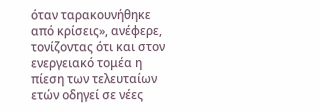όταν ταρακουνήθηκε από κρίσεις», ανέφερε, τονίζοντας ότι και στον ενεργειακό τομέα η πίεση των τελευταίων ετών οδηγεί σε νέες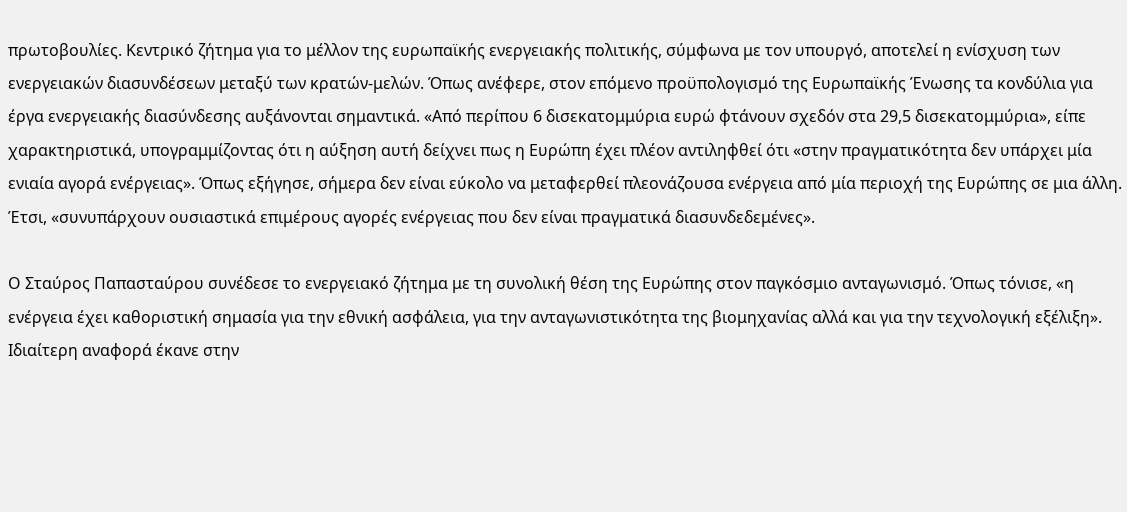πρωτοβουλίες. Κεντρικό ζήτημα για το μέλλον της ευρωπαϊκής ενεργειακής πολιτικής, σύμφωνα με τον υπουργό, αποτελεί η ενίσχυση των ενεργειακών διασυνδέσεων μεταξύ των κρατών-μελών. Όπως ανέφερε, στον επόμενο προϋπολογισμό της Ευρωπαϊκής Ένωσης τα κονδύλια για έργα ενεργειακής διασύνδεσης αυξάνονται σημαντικά. «Από περίπου 6 δισεκατομμύρια ευρώ φτάνουν σχεδόν στα 29,5 δισεκατομμύρια», είπε χαρακτηριστικά, υπογραμμίζοντας ότι η αύξηση αυτή δείχνει πως η Ευρώπη έχει πλέον αντιληφθεί ότι «στην πραγματικότητα δεν υπάρχει μία ενιαία αγορά ενέργειας». Όπως εξήγησε, σήμερα δεν είναι εύκολο να μεταφερθεί πλεονάζουσα ενέργεια από μία περιοχή της Ευρώπης σε μια άλλη. Έτσι, «συνυπάρχουν ουσιαστικά επιμέρους αγορές ενέργειας που δεν είναι πραγματικά διασυνδεδεμένες».

Ο Σταύρος Παπασταύρου συνέδεσε το ενεργειακό ζήτημα με τη συνολική θέση της Ευρώπης στον παγκόσμιο ανταγωνισμό. Όπως τόνισε, «η ενέργεια έχει καθοριστική σημασία για την εθνική ασφάλεια, για την ανταγωνιστικότητα της βιομηχανίας αλλά και για την τεχνολογική εξέλιξη». Ιδιαίτερη αναφορά έκανε στην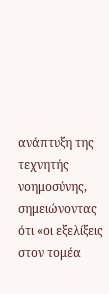ανάπτυξη της τεχνητής νοημοσύνης, σημειώνοντας ότι «οι εξελίξεις στον τομέα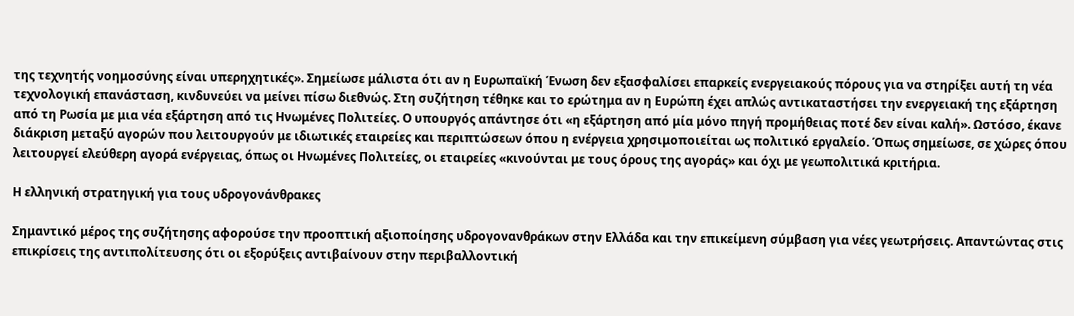της τεχνητής νοημοσύνης είναι υπερηχητικές». Σημείωσε μάλιστα ότι αν η Ευρωπαϊκή Ένωση δεν εξασφαλίσει επαρκείς ενεργειακούς πόρους για να στηρίξει αυτή τη νέα τεχνολογική επανάσταση, κινδυνεύει να μείνει πίσω διεθνώς. Στη συζήτηση τέθηκε και το ερώτημα αν η Ευρώπη έχει απλώς αντικαταστήσει την ενεργειακή της εξάρτηση από τη Ρωσία με μια νέα εξάρτηση από τις Ηνωμένες Πολιτείες. Ο υπουργός απάντησε ότι «η εξάρτηση από μία μόνο πηγή προμήθειας ποτέ δεν είναι καλή». Ωστόσο, έκανε διάκριση μεταξύ αγορών που λειτουργούν με ιδιωτικές εταιρείες και περιπτώσεων όπου η ενέργεια χρησιμοποιείται ως πολιτικό εργαλείο. Όπως σημείωσε, σε χώρες όπου λειτουργεί ελεύθερη αγορά ενέργειας, όπως οι Ηνωμένες Πολιτείες, οι εταιρείες «κινούνται με τους όρους της αγοράς» και όχι με γεωπολιτικά κριτήρια.

Η ελληνική στρατηγική για τους υδρογονάνθρακες

Σημαντικό μέρος της συζήτησης αφορούσε την προοπτική αξιοποίησης υδρογονανθράκων στην Ελλάδα και την επικείμενη σύμβαση για νέες γεωτρήσεις. Απαντώντας στις επικρίσεις της αντιπολίτευσης ότι οι εξορύξεις αντιβαίνουν στην περιβαλλοντική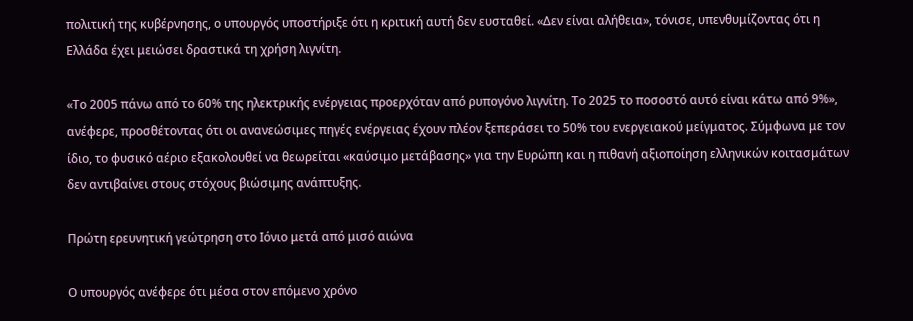πολιτική της κυβέρνησης, ο υπουργός υποστήριξε ότι η κριτική αυτή δεν ευσταθεί. «Δεν είναι αλήθεια», τόνισε, υπενθυμίζοντας ότι η Ελλάδα έχει μειώσει δραστικά τη χρήση λιγνίτη.

«Το 2005 πάνω από το 60% της ηλεκτρικής ενέργειας προερχόταν από ρυπογόνο λιγνίτη. Το 2025 το ποσοστό αυτό είναι κάτω από 9%», ανέφερε, προσθέτοντας ότι οι ανανεώσιμες πηγές ενέργειας έχουν πλέον ξεπεράσει το 50% του ενεργειακού μείγματος. Σύμφωνα με τον ίδιο, το φυσικό αέριο εξακολουθεί να θεωρείται «καύσιμο μετάβασης» για την Ευρώπη και η πιθανή αξιοποίηση ελληνικών κοιτασμάτων δεν αντιβαίνει στους στόχους βιώσιμης ανάπτυξης.

Πρώτη ερευνητική γεώτρηση στο Ιόνιο μετά από μισό αιώνα

Ο υπουργός ανέφερε ότι μέσα στον επόμενο χρόνο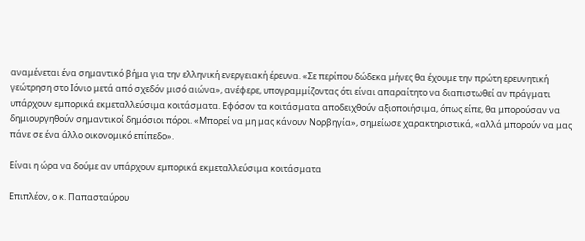αναμένεται ένα σημαντικό βήμα για την ελληνική ενεργειακή έρευνα. «Σε περίπου δώδεκα μήνες θα έχουμε την πρώτη ερευνητική γεώτρηση στο Ιόνιο μετά από σχεδόν μισό αιώνα», ανέφερε, υπογραμμίζοντας ότι είναι απαραίτητο να διαπιστωθεί αν πράγματι υπάρχουν εμπορικά εκμεταλλεύσιμα κοιτάσματα. Εφόσον τα κοιτάσματα αποδειχθούν αξιοποιήσιμα, όπως είπε, θα μπορούσαν να δημιουργηθούν σημαντικοί δημόσιοι πόροι. «Μπορεί να μη μας κάνουν Νορβηγία», σημείωσε χαρακτηριστικά, «αλλά μπορούν να μας πάνε σε ένα άλλο οικονομικό επίπεδο».

Είναι η ώρα να δούμε αν υπάρχουν εμπορικά εκμεταλλεύσιμα κοιτάσματα

Επιπλέον, ο κ. Παπασταύρου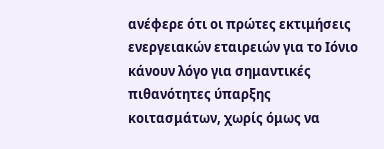ανέφερε ότι οι πρώτες εκτιμήσεις ενεργειακών εταιρειών για το Ιόνιο κάνουν λόγο για σημαντικές πιθανότητες ύπαρξης κοιτασμάτων, χωρίς όμως να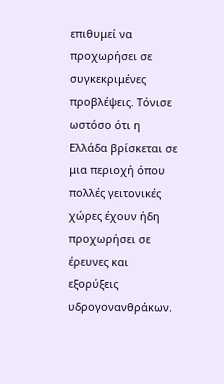επιθυμεί να προχωρήσει σε συγκεκριμένες προβλέψεις. Τόνισε ωστόσο ότι η Ελλάδα βρίσκεται σε μια περιοχή όπου πολλές γειτονικές χώρες έχουν ήδη προχωρήσει σε έρευνες και εξορύξεις υδρογονανθράκων.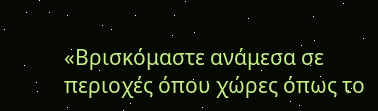«Βρισκόμαστε ανάμεσα σε περιοχές όπου χώρες όπως το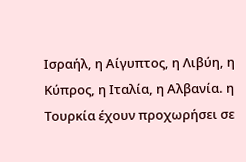Ισραήλ, η Αίγυπτος, η Λιβύη, η Κύπρος, η Ιταλία, η Αλβανία. η Τουρκία έχουν προχωρήσει σε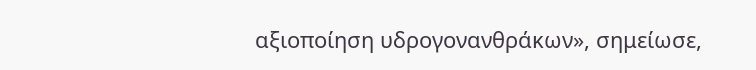αξιοποίηση υδρογονανθράκων», σημείωσε,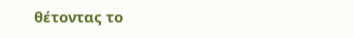θέτοντας το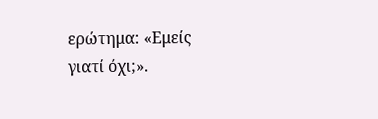ερώτημα: «Εμείς γιατί όχι;».